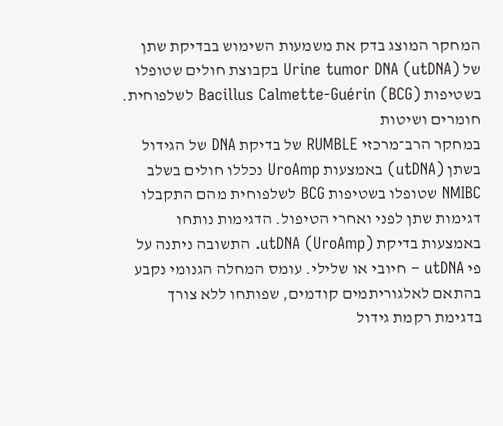המחקר המוצג בדק את משמעות השימוש בבדיקת שתן של Urine tumor DNA (utDNA) בקבוצת חולים שטופלו בשטיפות Bacillus Calmette-Guérin (BCG) לשלפוחית.
חומרים ושיטות
במחקר הרב־מרכזי RUMBLE של בדיקת DNA של הגידול בשתן (utDNA) באמצעות UroAmp נכללו חולים בשלב NMIBC שטופלו בשטיפות BCG לשלפוחית מהם התקבלו דגימות שתן לפני ואחרי הטיפול. הדגימות נותחו באמצעות בדיקת utDNA (UroAmp). התשובה ניתנה על פי utDNA – חיובי או שלילי. עומס המחלה הגנומי נקבע בהתאם לאלגוריתמים קודמים, שפותחו ללא צורך בדגימת רקמת גידול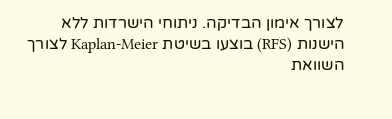לצורך אימון הבדיקה. ניתוחי הישרדות ללא הישנות (RFS) בוצעו בשיטת Kaplan-Meier לצורך השוואת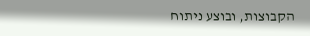הקבוצות, ובוצע ניתוח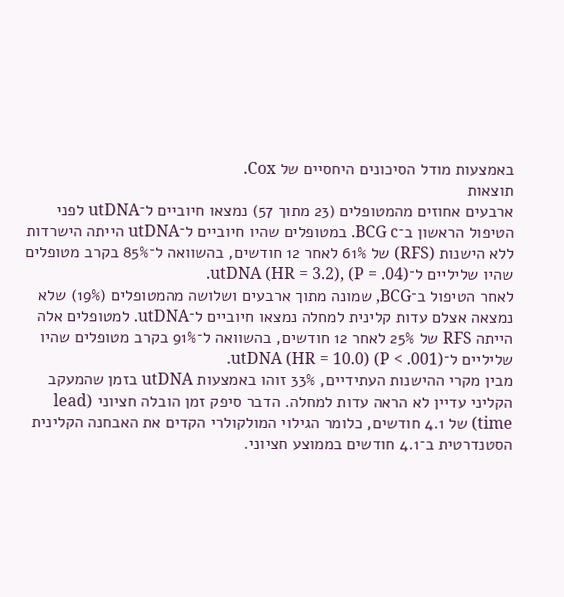באמצעות מודל הסיכונים היחסיים של Cox.
תוצאות
ארבעים אחוזים מהמטופלים (23 מתוך 57) נמצאו חיוביים ל־utDNA לפני הטיפול הראשון ב־BCG c. במטופלים שהיו חיוביים ל־utDNA הייתה הישרדות ללא הישנות (RFS) של 61% לאחר 12 חודשים, בהשוואה ל־85% בקרב מטופלים שהיו שליליים ל־utDNA (HR = 3.2), (P = .04).
לאחר הטיפול ב־BCG, שמונה מתוך ארבעים ושלושה מהמטופלים (19%) שלא נמצאה אצלם עדות קלינית למחלה נמצאו חיוביים ל־utDNA. למטופלים אלה הייתה RFS של 25% לאחר 12 חודשים, בהשוואה ל־91% בקרב מטופלים שהיו שליליים ל־utDNA (HR = 10.0) (P < .001).
מבין מקרי ההישנות העתידיים, 33% זוהו באמצעות utDNA בזמן שהמעקב הקליני עדיין לא הראה עדות למחלה. הדבר סיפק זמן הובלה חציוני (lead time) של 4.1 חודשים, כלומר הגילוי המולקולרי הקדים את האבחנה הקלינית הסטנדרטית ב־4.1 חודשים בממוצע חציוני.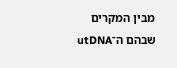מבין המקרים שבהם ה־utDNA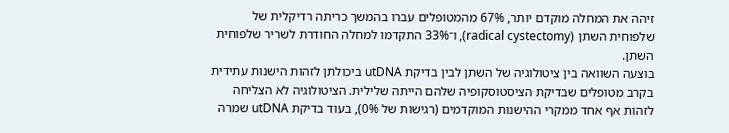זיהה את המחלה מוקדם יותר, 67% מהמטופלים עברו בהמשך כריתה רדיקלית של שלפוחית השתן (radical cystectomy), ו־33% התקדמו למחלה החודרת לשריר שלפוחית השתן.
בוצעה השוואה בין ציטולוגיה של השתן לבין בדיקת utDNA ביכולתן לזהות הישנות עתידית בקרב מטופלים שבדיקת הציסטוסקופיה שלהם הייתה שלילית. הציטולוגיה לא הצליחה לזהות אף אחד ממקרי ההישנות המוקדמים (רגישות של 0%), בעוד בדיקת utDNA שמרה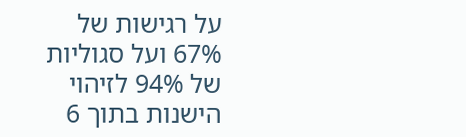על רגישות של 67% ועל סגוליות של 94% לזיהוי הישנות בתוך 6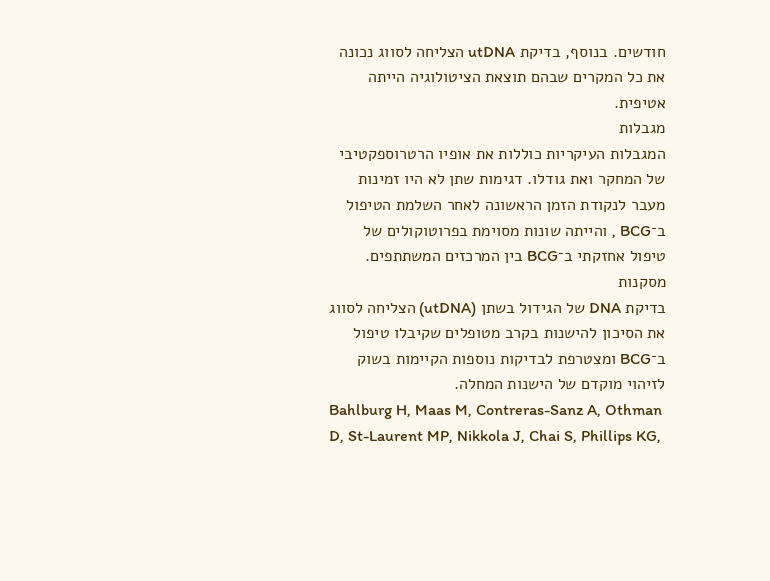חודשים. בנוסף, בדיקת utDNA הצליחה לסווג נכונה את כל המקרים שבהם תוצאת הציטולוגיה הייתה אטיפית.
מגבלות
המגבלות העיקריות כוללות את אופיו הרטרוספקטיבי של המחקר ואת גודלו. דגימות שתן לא היו זמינות מעבר לנקודת הזמן הראשונה לאחר השלמת הטיפול ב־BCG , והייתה שונות מסוימת בפרוטוקולים של טיפול אחזקתי ב־BCG בין המרכזים המשתתפים.
מסקנות
בדיקת DNA של הגידול בשתן (utDNA) הצליחה לסווג את הסיכון להישנות בקרב מטופלים שקיבלו טיפול ב־BCG ומצטרפת לבדיקות נוספות הקיימות בשוק לזיהוי מוקדם של הישנות המחלה.
Bahlburg H, Maas M, Contreras-Sanz A, Othman D, St-Laurent MP, Nikkola J, Chai S, Phillips KG,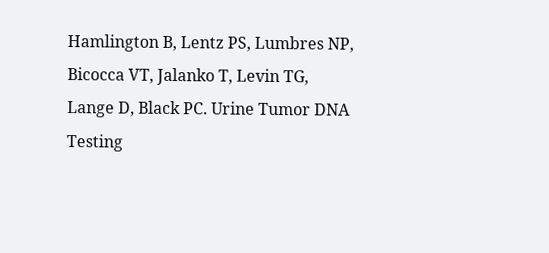Hamlington B, Lentz PS, Lumbres NP, Bicocca VT, Jalanko T, Levin TG, Lange D, Black PC. Urine Tumor DNA Testing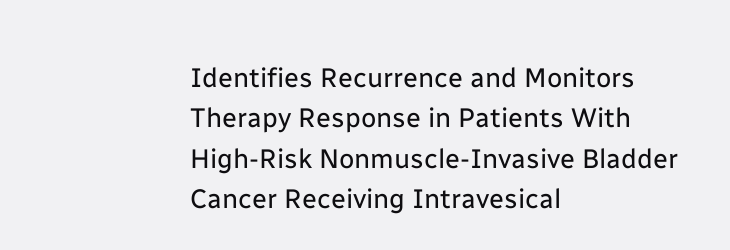Identifies Recurrence and Monitors Therapy Response in Patients With High-Risk Nonmuscle-Invasive Bladder Cancer Receiving Intravesical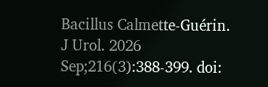Bacillus Calmette-Guérin. J Urol. 2026 Sep;216(3):388-399. doi: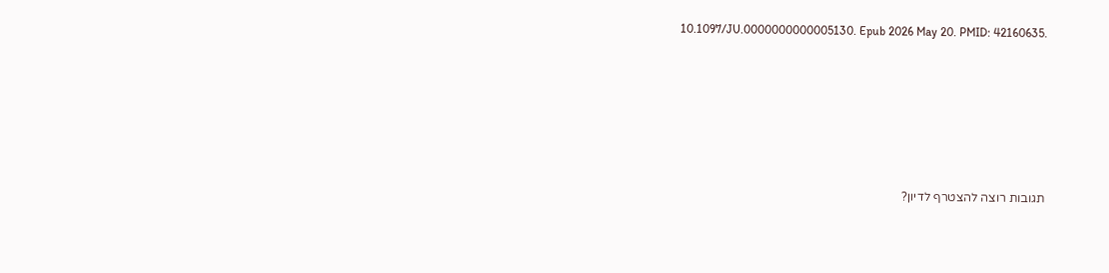10.1097/JU.0000000000005130. Epub 2026 May 20. PMID: 42160635.






תגובות רוצה להצטרף לדיון?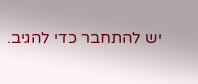יש להתחבר כדי להגיב.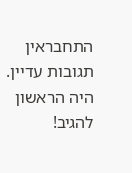התחבראין תגובות עדיין. היה הראשון להגיב!